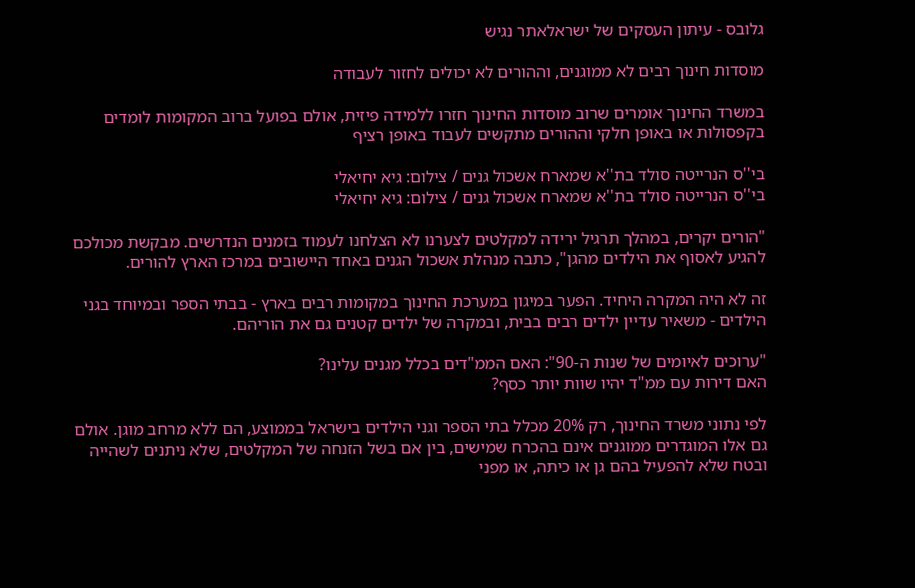גלובס - עיתון העסקים של ישראלאתר נגיש

מוסדות חינוך רבים לא ממוגנים, וההורים לא יכולים לחזור לעבודה

במשרד החינוך אומרים שרוב מוסדות החינוך חזרו ללמידה פיזית, אולם בפועל ברוב המקומות לומדים בקפסולות או באופן חלקי וההורים מתקשים לעבוד באופן רציף

בי''ס הנרייטה סולד בת''א שמארח אשכול גנים / צילום: גיא יחיאלי
בי''ס הנרייטה סולד בת''א שמארח אשכול גנים / צילום: גיא יחיאלי

"הורים יקרים, במהלך תרגיל ירידה למקלטים לצערנו לא הצלחנו לעמוד בזמנים הנדרשים. מבקשת מכולכם להגיע לאסוף את הילדים מהגן", כתבה מנהלת אשכול הגנים באחד היישובים במרכז הארץ להורים.

זה לא היה המקרה היחיד. הפער במיגון במערכת החינוך במקומות רבים בארץ - בבתי הספר ובמיוחד בגני הילדים - משאיר עדיין ילדים רבים בבית, ובמקרה של ילדים קטנים גם את הוריהם.

"ערוכים לאיומים של שנות ה-90": האם הממ"דים בכלל מגנים עלינו?
האם דירות עם ממ"ד יהיו שוות יותר כסף?

לפי נתוני משרד החינוך, רק 20% מכלל בתי הספר וגני הילדים בישראל בממוצע, הם ללא מרחב מוגן. אולם גם אלו המוגדרים ממוגנים אינם בהכרח שמישים, בין אם בשל הזנחה של המקלטים, שלא ניתנים לשהייה ובטח שלא להפעיל בהם גן או כיתה, או מפני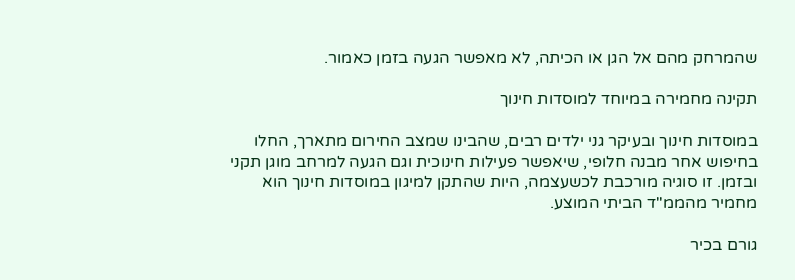שהמרחק מהם אל הגן או הכיתה, לא מאפשר הגעה בזמן כאמור.

תקינה מחמירה במיוחד למוסדות חינוך

במוסדות חינוך ובעיקר גני ילדים רבים, שהבינו שמצב החירום מתארך, החלו בחיפוש אחר מבנה חלופי, שיאפשר פעילות חינוכית וגם הגעה למרחב מוגן תקני ובזמן. זו סוגיה מורכבת לכשעצמה, היות שהתקן למיגון במוסדות חינוך הוא מחמיר מהממ"ד הביתי המוצע.

גורם בכיר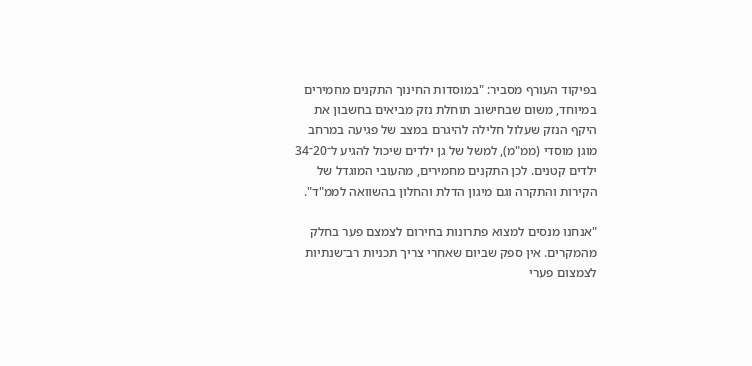בפיקוד העורף מסביר: "במוסדות החינוך התקנים מחמירים במיוחד, משום שבחישוב תוחלת נזק מביאים בחשבון את היקף הנזק שעלול חלילה להיגרם במצב של פגיעה במרחב מוגן מוסדי (ממ"מ), למשל של גן ילדים שיכול להגיע ל־20־34 ילדים קטנים. לכן התקנים מחמירים, מהעובי המוגדל של הקירות והתקרה וגם מיגון הדלת והחלון בהשוואה לממ"ד".

"אנחנו מנסים למצוא פתרונות בחירום לצמצם פער בחלק מהמקרים. אין ספק שביום שאחרי צריך תכניות רב־שנתיות לצמצום פערי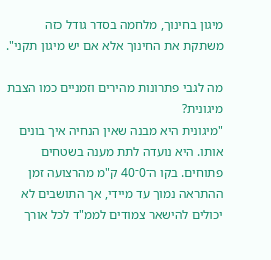מיגון בחינוך, מלחמה בסדר גודל כזה משתקת את החינוך אלא אם יש מיגון תקני".

מה לגבי פתרונות מהירים וזמניים כמו הצבת מיגונית?
"מיגונית היא מבנה שאין הנחיה איך בונים אותו. היא נועדה לתת מענה בשטחים פתוחים. בקו ה־0־40 ק"מ מהרצועה זמן ההתראה נמוך עד מיידי, אך התושבים לא יכולים להישאר צמודים לממ"ד לכל אורך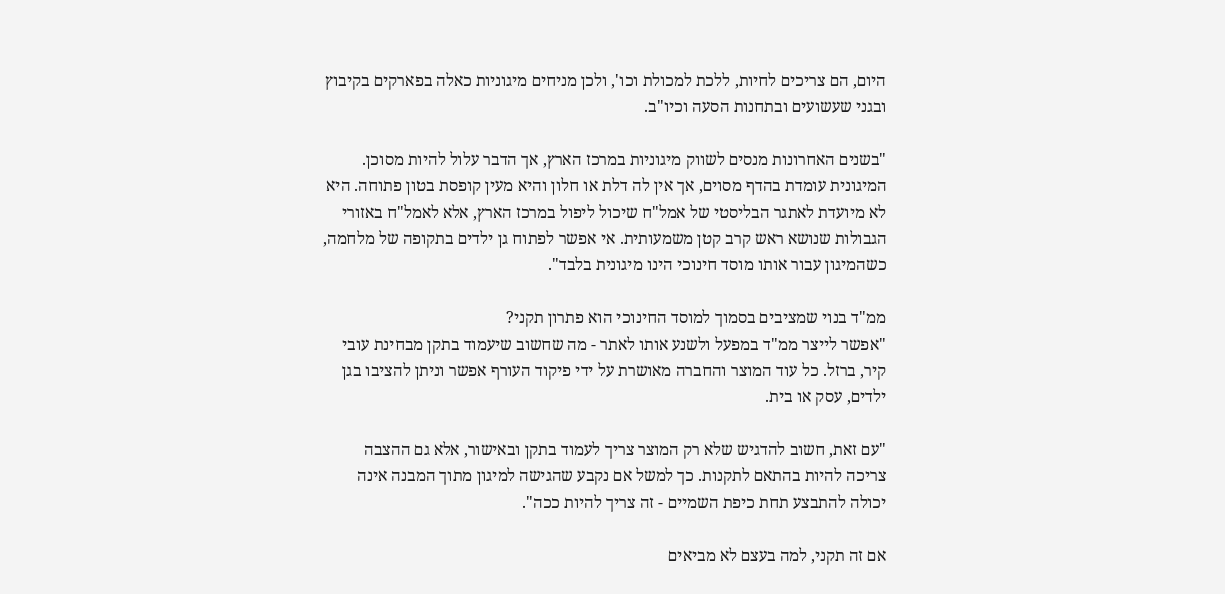היום, הם צריכים לחיות, ללכת למכולת וכו', ולכן מניחים מיגוניות כאלה בפארקים בקיבוץ ובגני שעשועים ובתחנות הסעה וכיו"ב.

"בשנים האחרונות מנסים לשווק מיגוניות במרכז הארץ, אך הדבר עלול להיות מסוכן. המיגונית עומדת בהדף מסוים, אך אין לה דלת או חלון והיא מעין קופסת בטון פתוחה. היא לא מיועדת לאתגר הבליסטי של אמל"ח שיכול ליפול במרכז הארץ, אלא לאמל"ח באזורי הגבולות שנושא ראש קרב קטן משמעותית. אי אפשר לפתוח גן ילדים בתקופה של מלחמה, כשהמיגון עבור אותו מוסד חינוכי הינו מיגונית בלבד".

ממ"ד בנוי שמציבים בסמוך למוסד החינוכי הוא פתרון תקני?
"אפשר לייצר ממ"ד במפעל ולשנע אותו לאתר - מה שחשוב שיעמוד בתקן מבחינת עובי קיר, ברזל. כל עוד המוצר והחברה מאושרת על ידי פיקוד העורף אפשר וניתן להציבו בגן ילדים, עסק או בית.

"עם זאת, חשוב להדגיש שלא רק המוצר צריך לעמוד בתקן ובאישור, אלא גם ההצבה צריכה להיות בהתאם לתקנות. כך למשל אם נקבע שהגישה למיגון מתוך המבנה אינה יכולה להתבצע תחת כיפת השמיים - זה צריך להיות ככה".

אם זה תקני, למה בעצם לא מביאים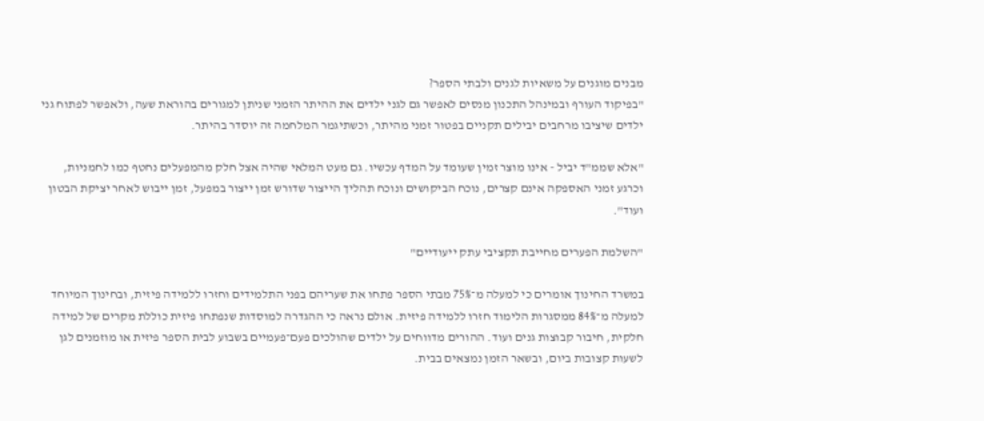מבנים מוגנים על משאיות לגנים ולבתי הספר?
"בפיקוד העורף ובמינהל התכנון מנסים לאפשר גם לגני ילדים את ההיתר הזמני שניתן למגורים בהוראת שעה, ולאפשר לפתוח גני ילדים שיציבו מרחבים יבילים תקניים בפטור זמני מהיתר, וכשתיגמר המלחמה זה יוסדר בהיתר.

"אלא שממ"ד יביל - אינו מוצר זמין שעומד על המדף עכשיו. גם מעט המלאי שהיה אצל חלק מהמפעלים נחטף כמו לחמניות, וכרגע זמני האספקה אינם קצרים, נוכח הביקושים ונוכח תהליך הייצור שדורש זמן ייצור במפעל, זמן ייבוש לאחר יציקת הבטון ועוד".

"השלמת הפערים מחייבת תקציבי עתק ייעודיים"

במשרד החינוך אומרים כי למעלה מ־75% מבתי הספר פתחו את שעריהם בפני התלמידים וחזרו ללמידה פיזית, ובחינוך המיוחד למעלה מ־84% ממסגרות הלימוד חזרו ללמידה פיזית. אולם נראה כי ההגדרה למוסדות שנפתחו פיזית כוללת מקרים של למידה חלקית, חיבור קבוצות גנים ועוד. ההורים מדווחים על ילדים שהולכים פעם־פעמיים בשבוע לבית הספר פיזית או מוזמנים לגן לשעות קצובות ביום, ובשאר הזמן נמצאים בבית.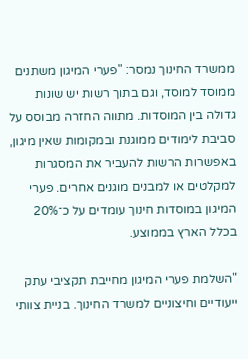ממשרד החינוך נמסר: "פערי המיגון משתנים ממוסד למוסד, וגם בתוך רשות יש שונות גדולה בין המוסדות. מתווה החזרה מבוסס על סביבת לימודים ממוגנת ובמקומות שאין מיגון, באפשרות הרשות להעביר את המסגרות למקלטים או למבנים מוגנים אחרים. פערי המיגון במוסדות חינוך עומדים על כ־20% בכלל הארץ בממוצע.

"השלמת פערי המיגון מחייבת תקציבי עתק ייעודיים וחיצוניים למשרד החינוך. בניית צוותי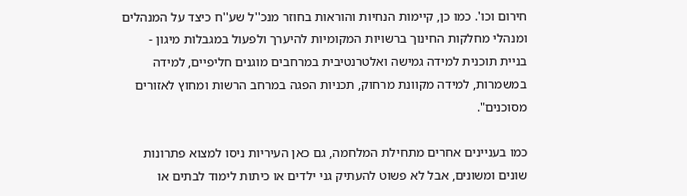חירום וכו'. כמו כן, קיימות הנחיות והוראות בחוזר מנכ''ל שע''ח כיצד על המנהלים ומנהלי מחלקות החינוך ברשויות המקומיות להיערך ולפעול במגבלות מיגון - בניית תוכנית למידה גמישה ואלטרנטיבית במרחבים מוגנים חליפיים, למידה במשמרות, למידה מקוונת מרחוק, תכניות הפגה במרחב הרשות ומחוץ לאזורים מסוכנים".

כמו בעניינים אחרים מתחילת המלחמה, גם כאן העיריות ניסו למצוא פתרונות שונים ומשונים, אבל לא פשוט להעתיק גני ילדים או כיתות לימוד לבתים או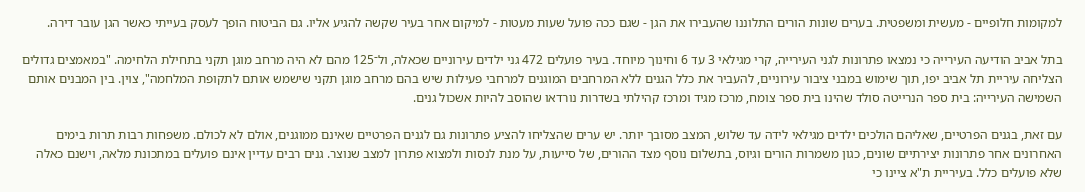למקומות חלופיים - מעשית ומשפטית. בערים שונות הורים התלוננו שהעבירו את הגן - שגם ככה פועל שעות מעטות - למיקום אחר בעיר שקשה להגיע אליו. גם הביטוח הופך לעסק בעייתי כאשר הגן עובר דירה.

בתל אביב הודיעה העירייה כי נמצאו פתרונות לגני העירייה, קרי מגילאי 3 עד 6 וחינוך מיוחד. בעיר פועלים 472 גני ילדים עירוניים שכאלה, ול־125 מהם לא היה מרחב מוגן תקני בתחילת הלחימה. "במאמצים גדולים הצליחה עיריית תל אביב יפו, תוך שימוש במבני ציבור עירוניים, להעביר את כלל הגנים ללא המרחבים המוגנים למרחבי פעילות שיש בהם מרחב מוגן תקני שישמש אותם לתקופת המלחמה", צוין. בין המבנים אותם השמישה העירייה: בית ספר הנרייטה סולד שהינו בית ספר צומח, מרכז מגיד ומרכז קהילתי בשדרות נורדאו שהוסב להיות אשכול גנים.

עם זאת, בגנים הפרטיים, שאליהם הולכים ילדים מגילאי לידה עד שלוש, המצב מסובך יותר. יש ערים שהצליחו להציע פתרונות גם לגנים הפרטיים שאינם ממוגנים, אולם לא לכולם. משפחות רבות תרות בימים האחרונים אחר פתרונות יצירתיים שונים, כגון משמרות הורים וגיוס, בתשלום נוסף מצד ההורים, של סייעות, על מנת לנסות ולמצוא פתרון למצב שנוצר. גנים רבים עדיין אינם פועלים במתכונת מלאה, וישנם כאלה שלא פועלים כלל. בעיריית ת"א ציינו כי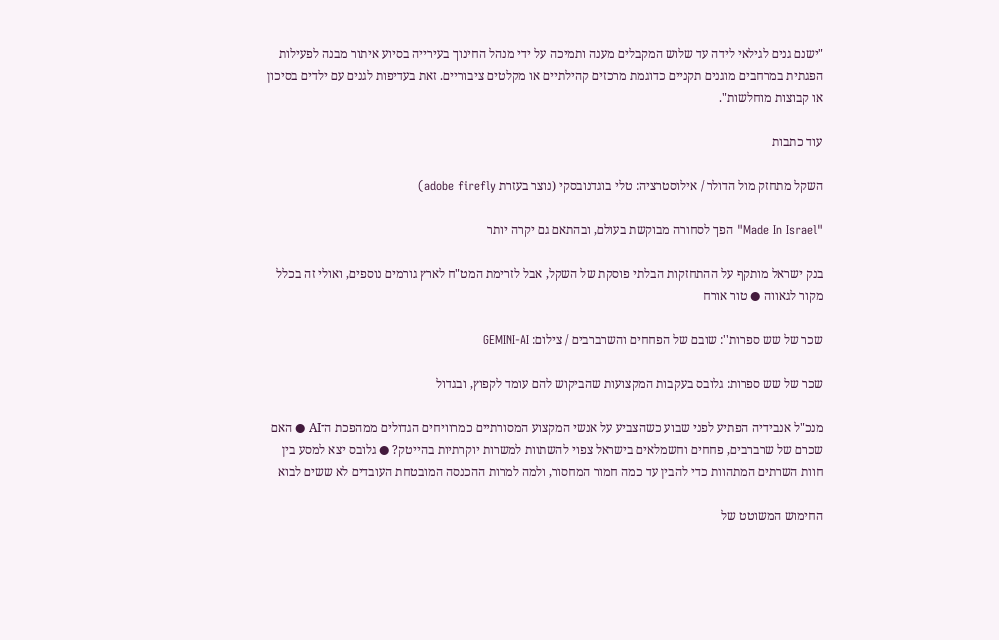"ישנם גנים לגילאי לידה עד שלוש המקבלים מענה ותמיכה על ידי מנהל החינוך בעירייה בסיוע איתור מבנה לפעילות הפגתית במרחבים מוגנים תקניים כדוגמת מרכזים קהילתיים או מקלטים ציבוריים. זאת בעדיפות לגנים עם ילדים בסיכון או קבוצות מוחלשות".

עוד כתבות

השקל מתחזק מול הדולר / אילוסטרציה: טלי בוגדנובסקי (נוצר בעזרת adobe firefly)

"Made In Israel" הפך לסחורה מבוקשת בעולם, ובהתאם גם יקרה יותר

בנק ישראל מותקף על ההתחזקות הבלתי פוסקת של השקל, אבל לזרימת המט"ח לארץ גורמים נוספים, ואולי זה בכלל מקור לגאווה ● טור אורח

שכר של שש ספרות'': שובם של הפחחים והשרברבים / צילום: GEMINI-AI

שכר של שש ספרות: גלובס בעקבות המקצועות שהביקוש להם עומד לקפוץ, ובגדול

מנכ"ל אנבידיה הפתיע לפני שבוע כשהצביע על אנשי המקצוע המסורתיים כמרוויחים הגדולים ממהפכת ה־AI ● האם שכרם של שרברבים, פחחים וחשמלאים בישראל צפוי להשתוות למשרות יוקרתיות בהייטק? ● גלובס יצא למסע בין חוות השרתים המתהוות כדי להבין עד כמה חמור המחסור, ולמה למרות ההכנסה המובטחת העובדים לא ששים לבוא

החימוש המשוטט של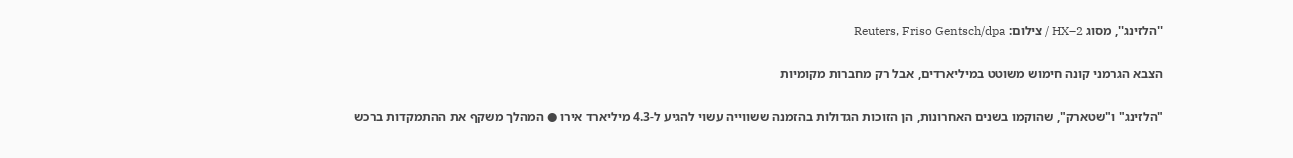''הלזינג'', מסוג HX–2 / צילום: Reuters, Friso Gentsch/dpa

הצבא הגרמני קונה חימוש משוטט במיליארדים, אבל רק מחברות מקומיות

"הלזינג" ו"שטארק", שהוקמו בשנים האחרונות, הן הזוכות הגדולות בהזמנה ששווייה עשוי להגיע ל-4.3 מיליארד אירו ● המהלך משקף את ההתמקדות ברכש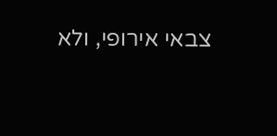צבאי אירופי, ולא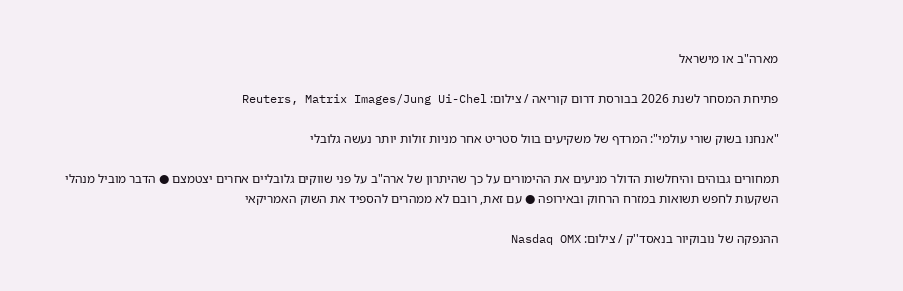מארה"ב או מישראל

פתיחת המסחר לשנת 2026 בבורסת דרום קוריאה / צילום: Reuters, Matrix Images/Jung Ui-Chel

"אנחנו בשוק שורי עולמי": המרדף של משקיעים בוול סטריט אחר מניות זולות יותר נעשה גלובלי

תמחורים גבוהים והיחלשות הדולר מניעים את ההימורים על כך שהיתרון של ארה"ב על פני שווקים גלובליים אחרים יצטמצם ● הדבר מוביל מנהלי השקעות לחפש תשואות במזרח הרחוק ובאירופה ● עם זאת, רובם לא ממהרים להספיד את השוק האמריקאי

ההנפקה של נובוקיור בנאסד''ק / צילום: Nasdaq OMX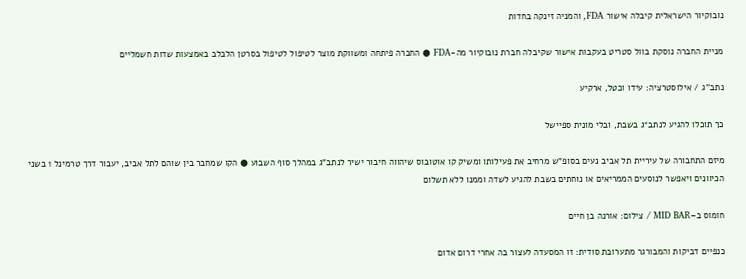נובוקיור הישראלית קיבלה אישור FDA, והמניה זינקה בחדות

מניית החברה נוסקת בוול סטריט בעקבות אישור שקיבלה חברת נובוקיור מה-FDA ● החברה פיתחה ומשווקת מוצר לטיפול לטיפול בסרטן הלבלב באמצעות שדות חשמליים

נתב''ג / אילוסטרציה: עידו וכטל, ארקיע

כך תוכלו להגיע לנתב״ג בשבת, ובלי מונית ספיישל

מיזם התחבורה של עיריית תל אביב נעים בסופ"ש מרחיב את פעילותו ומשיק קו אוטובוס שיהווה חיבור ישיר לנתב”ג במהלך סוף השבוע ● הקו שמחבר בין שוהם לתל אביב, יעבור דרך טרמינל 1 בשני הכיוונים ויאפשר לנוסעים הממריאים או נוחתים בשבת להגיע לשדה וממנו ללא תשלום

חומוס ב–MID BAR / צילום: אורנה בן חיים

כנפיים דביקות והמבורגר מתערובת סודית: זו המסעדה לעצור בה אחרי דרום אדום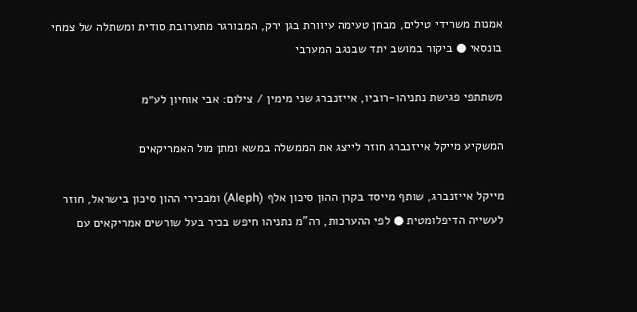אמנות משרידי טילים, מבחן טעימה עיוורת בגן ירק, המבורגר מתערובת סודית ומשתלה של צמחי בונסאי ● ביקור במושב יתד שבנגב המערבי

משתתפי פגישת נתניהו-רוביו, אייזנברג שני מימין / צילום: אבי אוחיון לע״מ

המשקיע מייקל אייזנברג חוזר לייצג את הממשלה במשא ומתן מול האמריקאים

מייקל אייזנברג, שותף מייסד בקרן ההון סיכון אלף (Aleph) ומבכירי ההון סיכון בישראל, חוזר לעשייה הדיפלומטית ● לפי ההערכות, רה"מ נתניהו חיפש בכיר בעל שורשים אמריקאים עם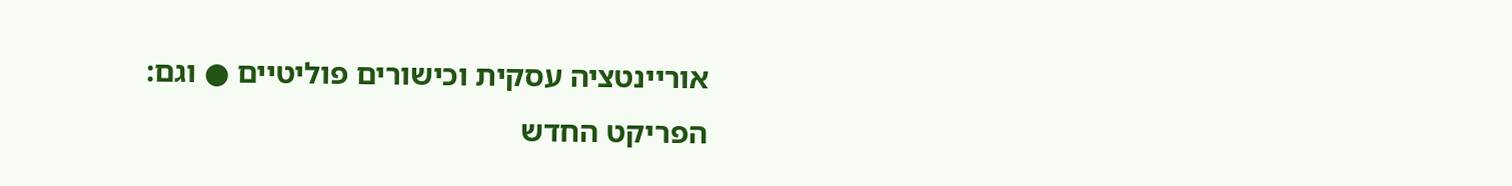אוריינטציה עסקית וכישורים פוליטיים ● וגם: הפריקט החדש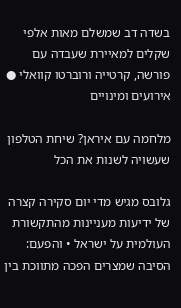בשדה דב שמשלם מאות אלפי שקלים למאיירת שעבדה עם פורשה, קרטייה ורוברטו קוואלי ● אירועים ומינויים

מלחמה עם איראן? שיחת הטלפון שעשויה לשנות את הכל

גלובס מגיש מדי יום סקירה קצרה של ידיעות מעניינות מהתקשורת העולמית על ישראל • והפעם: הסיבה שמצרים הפכה מתווכת בין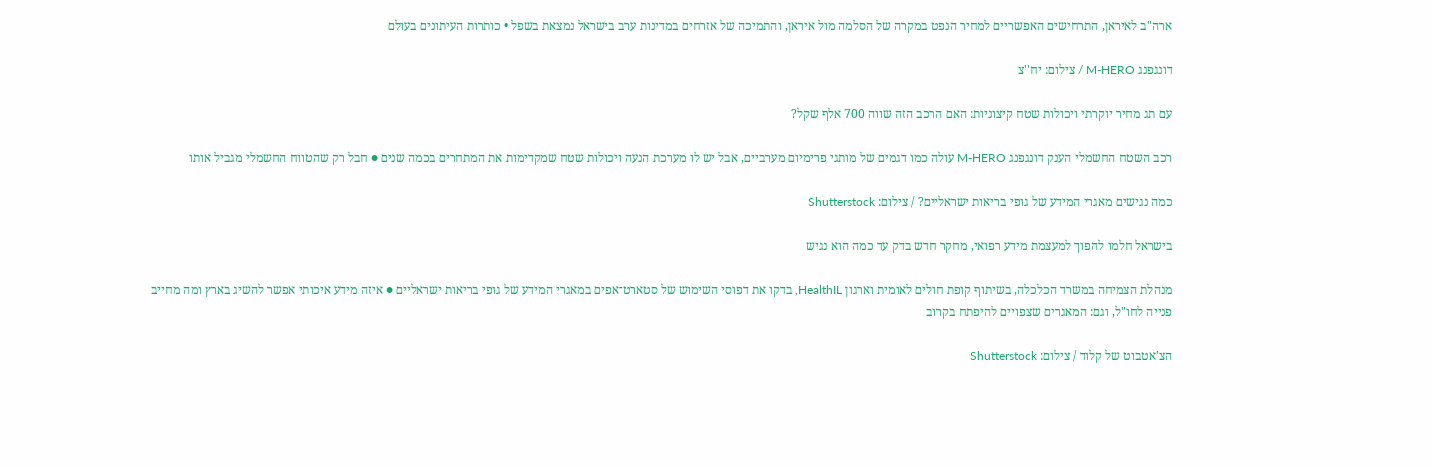ארה"ב לאיראן, התרחישים האפשריים למחיר הנפט במקרה של הסלמה מול איראן, והתמיכה של אזרחים במדינות ערב בישראל נמצאת בשפל • כותרות העיתונים בעולם

דונגפנג M-HERO / צילום: יח''צ

עם תג מחיר יוקרתי ויכולות שטח קיצוניות: האם הרכב הזה שווה 700 אלף שקל?

רכב השטח החשמלי הענק דונגפנג M-HERO עולה כמו דגמים של מותגי פרימיום מערביים, אבל יש לו מערכת הנעה ויכולות שטח שמקדימות את המתחרים בכמה שנים ● חבל רק שהטווח החשמלי מגביל אותו

כמה נגישים מאגרי המידע של גופי בריאות ישראליים? / צילום: Shutterstock

בישראל חלמו להפוך למעצמת מידע רפואי, מחקר חדש בדק עד כמה הוא נגיש

מנהלת הצמיחה במשרד הכלכלה, בשיתוף קופת חולים לאומית וארגון HealthIL, בדקו את דפוסי השימוש של סטארט־אפים במאגרי המידע של גופי בריאות ישראליים ● איזה מידע איכותי אפשר להשיג בארץ ומה מחייב פנייה לחו"ל, וגם: המאגרים שצפויים להיפתח בקרוב

הצ'אטבוט של קלוד / צילום: Shutterstock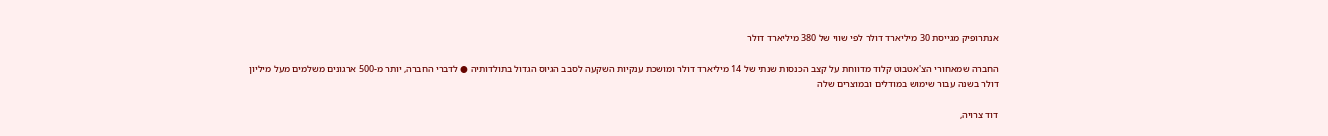אנתרופיק מגייסת 30 מיליארד דולר לפי שווי של 380 מיליארד דולר

החברה שמאחורי הצ'אטבוט קלוד מדווחת על קצב הכנסות שנתי של 14 מיליארד דולר ומושכת ענקיות השקעה לסבב הגיוס הגדול בתולדותיה ● לדברי החברה, יותר מ-500 ארגונים משלמים מעל מיליון דולר בשנה עבור שימוש במודלים ובמוצרים שלה

דוד צרויה,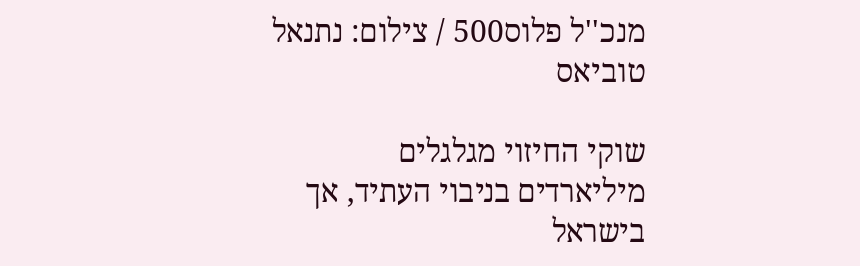מנכ''ל פלוס500 / צילום: נתנאל טוביאס

שוקי החיזוי מגלגלים מיליארדים בניבוי העתיד, אך בישראל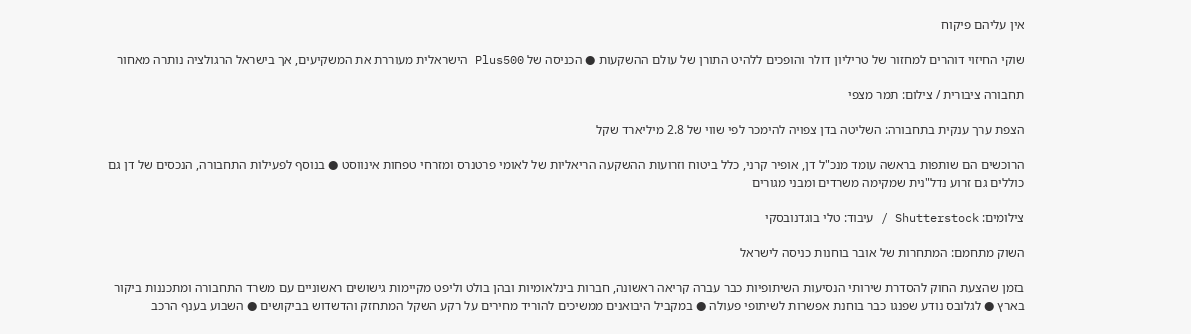אין עליהם פיקוח

שוקי החיזוי דוהרים למחזור של טריליון דולר והופכים ללהיט התורן של עולם ההשקעות ● הכניסה של Plus500 הישראלית מעוררת את המשקיעים, אך בישראל הרגולציה נותרה מאחור

תחבורה ציבורית / צילום: תמר מצפי

הצפת ערך ענקית בתחבורה: השליטה בדן צפויה להימכר לפי שווי של 2.8 מיליארד שקל

הרוכשים הם שותפות בראשה עומד מנכ"ל דן, אופיר קרני, כלל ביטוח וזרועות ההשקעה הריאליות של לאומי פרטנרס ומזרחי טפחות אינווסט ● בנוסף לפעילות התחבורה, הנכסים של דן גם כוללים גם זרוע נדל"נית שמקימה משרדים ומבני מגורים

צילומים: Shutterstock / עיבוד: טלי בוגדנובסקי

השוק מתחמם: המתחרות של אובר בוחנות כניסה לישראל

בזמן שהצעת החוק להסדרת שירותי הנסיעות השיתופיות כבר עברה קריאה ראשונה, חברות בינלאומיות ובהן בולט וליפט מקיימות גישושים ראשוניים עם משרד התחבורה ומתכננות ביקור בארץ ● לגלובס נודע שפנגו כבר בוחנת אפשרות לשיתופי פעולה ● במקביל היבואנים ממשיכים להוריד מחירים על רקע השקל המתחזק והדשדוש בביקושים ● השבוע בענף הרכב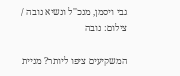גבי ויסמן, מנכ''ל ונשיא נובה / צילום: נובה

המשקיעים ציפו ליותר? מניית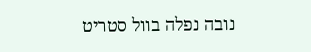נובה נפלה בוול סטריט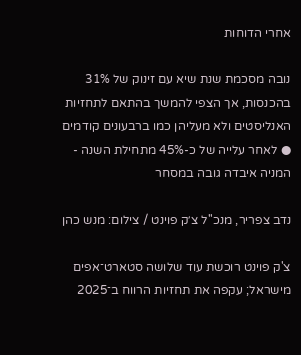אחרי הדוחות

נובה מסכמת שנת שיא עם זינוק של 31% בהכנסות, אך הצפי להמשך בהתאם לתחזיות האנליסטים ולא מעליהן כמו ברבעונים קודמים ● לאחר עלייה של כ-45% מתחילת השנה - המניה איבדה גובה במסחר

נדב צפריר, מנכ''ל צ׳ק פוינט / צילום: מנש כהן

צ'ק פוינט רוכשת עוד שלושה סטארט־אפים מישראל; עקפה את תחזיות הרווח ב־2025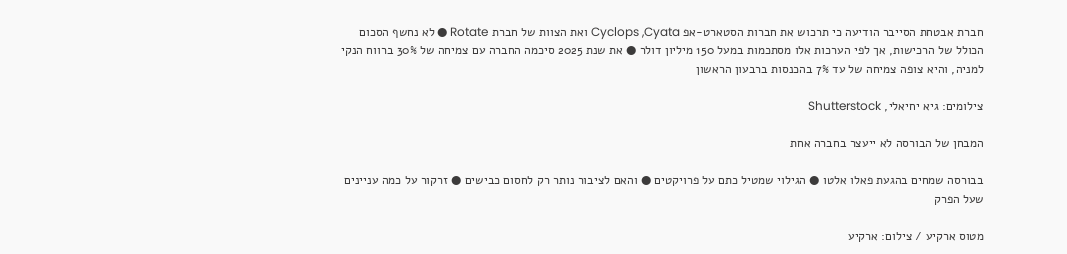חברת אבטחת הסייבר הודיעה כי תרכוש את חברות הסטארט-אפ Cyclops ,Cyata ואת הצוות של חברת Rotate ● לא נחשף הסכום הכולל של הרכישות, אך לפי הערכות אלו מסתכמות במעל 150 מיליון דולר ● את שנת 2025 סיכמה החברה עם צמיחה של 30% ברווח הנקי למניה, והיא צופה צמיחה של עד 7% בהכנסות ברבעון הראשון

צילומים: גיא יחיאלי, Shutterstock

המבחן של הבורסה לא ייעצר בחברה אחת

בבורסה שמחים בהגעת פאלו אלטו ● הגילוי שמטיל כתם על פרויקטים ● והאם לציבור נותר רק לחסום כבישים ● זרקור על כמה עניינים שעל הפרק

מטוס ארקיע / צילום: ארקיע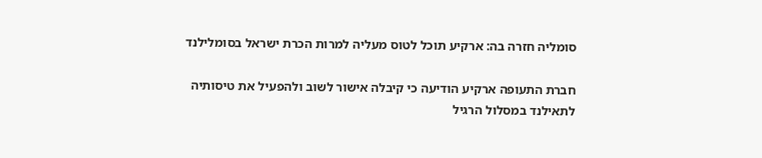סומליה חזרה בה: ארקיע תוכל לטוס מעליה למרות הכרת ישראל בסומלילנד

חברת התעופה ארקיע הודיעה כי קיבלה אישור לשוב ולהפעיל את טיסותיה לתאילנד במסלול הרגיל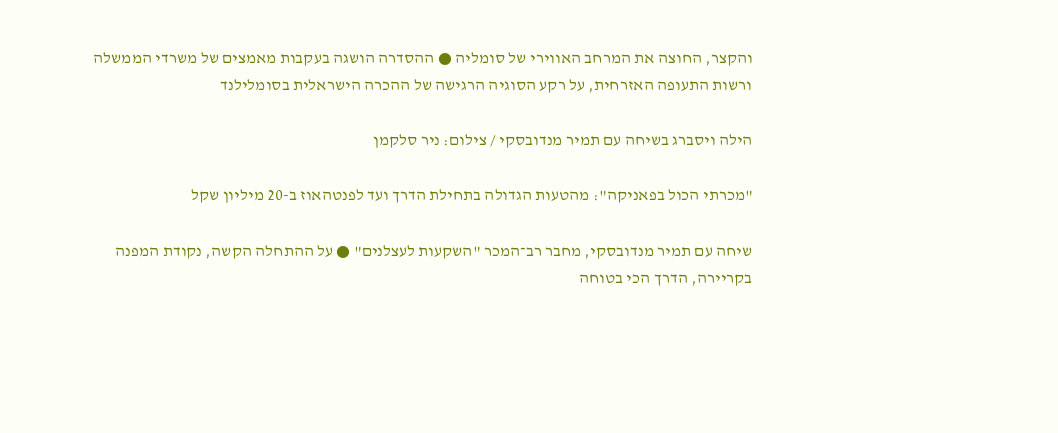והקצר, החוצה את המרחב האווירי של סומליה ● ההסדרה הושגה בעקבות מאמצים של משרדי הממשלה ורשות התעופה האזרחית, על רקע הסוגיה הרגישה של ההכרה הישראלית בסומלילנד

הילה ויסברג בשיחה עם תמיר מנדובסקי / צילום: ניר סלקמן

"מכרתי הכול בפאניקה": מהטעות הגדולה בתחילת הדרך ועד לפנטהאוז ב-20 מיליון שקל

שיחה עם תמיר מנדובסקי, מחבר רב־המכר "השקעות לעצלנים" ● על ההתחלה הקשה, נקודת המפנה בקריירה, הדרך הכי בטוחה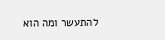להתעשר ומה הוא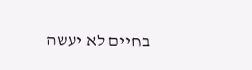בחיים לא יעשה